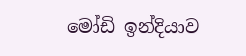මෝඩි ඉන්දියාව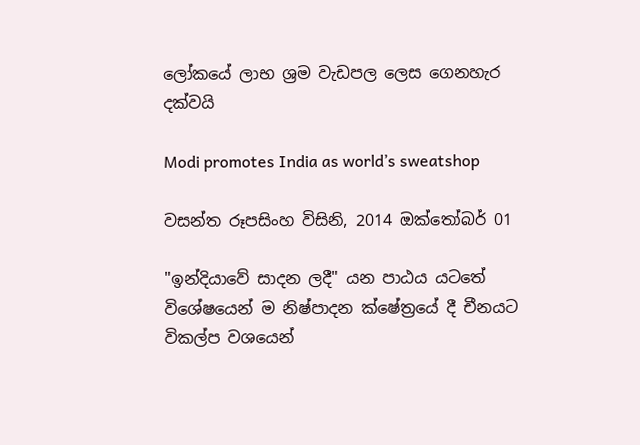ලෝකයේ ලාභ ශ්‍රම වැඩපල ලෙස ගෙනහැර දක්වයි

Modi promotes India as world’s sweatshop

වසන්ත රූපසිංහ විසිනි, 2014 ඔක්තෝබර් 01

"ඉන්දියාවේ සාදන ලදී" යන පාඨය යටතේ විශේෂයෙන් ම නිෂ්පාදන ක්ෂේත්‍රයේ දී චීනයට විකල්ප වශයෙන්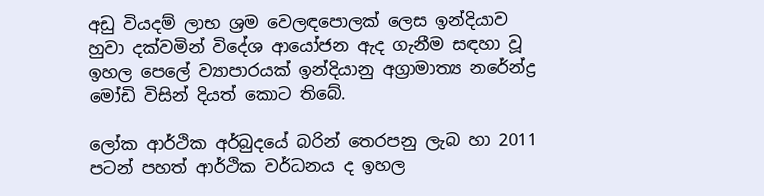අඩු වියදම් ලාභ ශ්‍රම වෙලඳපොලක් ලෙස ඉන්දියාව හුවා දක්වමින් විදේශ ආයෝජන ඇද ගැනීම සඳහා වූ ඉහල පෙලේ ව්‍යාපාරයක් ඉන්දියානු අග්‍රාමාත්‍ය නරේන්ද්‍ර මෝඩි විසින් දියත් කොට‍ තිබේ.

ලෝක ආර්ථික අර්බුදයේ බරින් තෙරපනු ලැබ හා 2011 පටන් පහත් ආර්ථික වර්ධනය ද ඉහල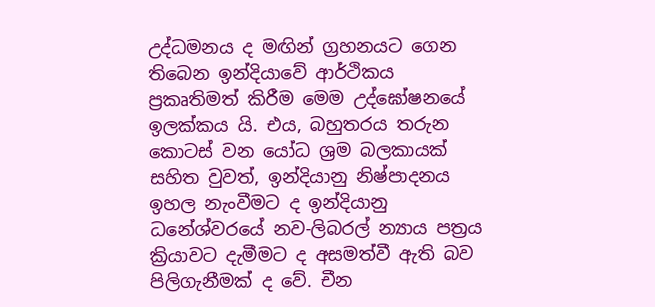උද්ධමනය ද මඟින් ග්‍රහනයට ගෙන තිබෙන ඉන්දියාවේ ආර්ථිකය ප්‍රකෘතිමත් කිරීම මෙම උද්ඝෝෂනයේ ඉලක්කය යි. එය, බහුතරය තරුන කොටස් වන යෝධ ශ්‍රම බලකායක් සහිත වුවත්, ඉන්දියා‍නු නිෂ්පාදනය ඉහල නැංවීමට ද ඉන්දියානු ධනේශ්වරයේ නව-ලිබරල් න්‍යාය පත්‍රය ක්‍රියාවට දැමීමට ද අසමත්වී ඇති බව පිලිගැනීමක් ද වේ. චීන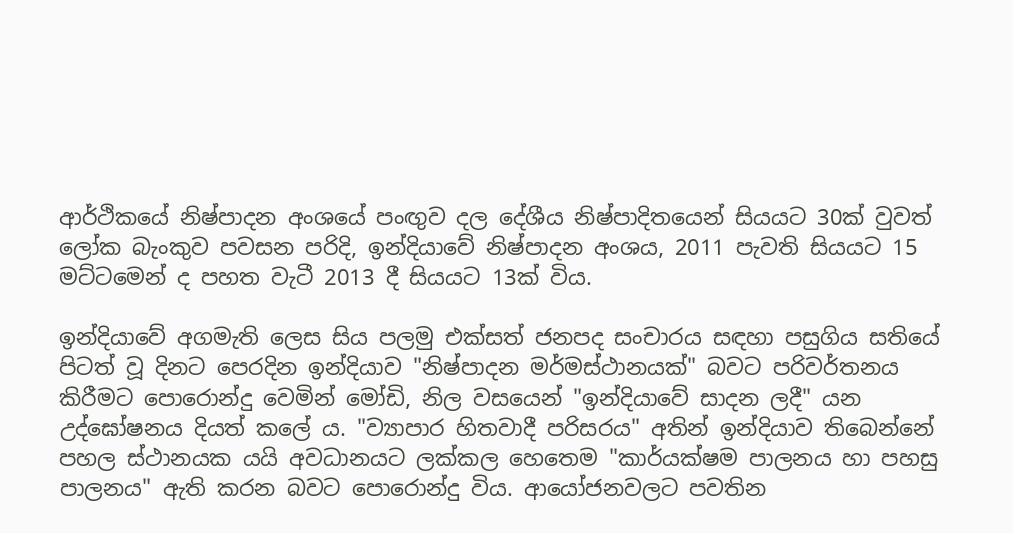ආර්ථිකයේ නිෂ්පාදන අංශයේ පංඟුව දල දේශීය නිෂ්පාදිතයෙන් සියයට 30ක් වුවත් ලෝක බැංකුව පවසන පරිදි, ඉන්දියාවේ නිෂ්පාදන අංශය, 2011 පැවති සියයට 15 මට්ටමෙන් ද පහත වැටී 2013 දී සියයට 13ක් විය.

ඉන්දියාවේ අගමැති ලෙස සිය පලමු එක්සත් ජනපද සංචාරය සඳහා පසුගිය සතියේ පිටත් වූ දිනට පෙරදින ඉන්දියාව "නිෂ්පාදන මර්මස්ථානයක්" බවට පරිවර්තනය කිරීමට පොරොන්දු වෙමින් මෝඩි, නිල වසයෙන් "ඉන්දියාවේ සාදන ලදී" යන උද්ඝෝෂනය දියත් කලේ ය. "ව්‍යාපාර හිතවාදී පරිසරය" අතින් ඉන්දියාව තිබෙන්නේ පහල ස්ථානයක යයි අවධානයට ලක්කල හෙතෙම "කාර්යක්ෂම පාලනය හා පහසු පාලනය" ඇති කරන බවට පොරොන්දු විය. ආයෝජනවලට පවතින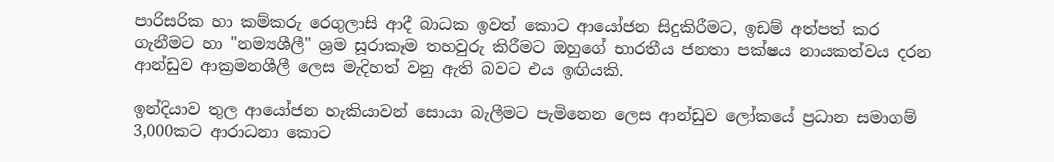පාරිසරික හා කම්කරු රෙගුලාසි ආදී බාධක ඉවත් කොට ආයෝජන සිදුකිරීමට, ඉඩම් අත්පත් කර ගැනීමට හා "නම්‍යශීලී" ශ්‍රම සූරාකෑම තහවුරු කිරීමට ඔහුගේ භාරතීය ජනතා පක්ෂය නායකත්වය දරන ආන්ඩුව ආක්‍රමනශීලී ලෙස මැදිහත් වනු ඇති බවට එය ඉඟියකි.

ඉන්දියාව තුල ආයෝජන හැකියාවන් සොයා බැලීමට පැමිනෙන ලෙස ආන්ඩුව ලෝකයේ ප්‍රධාන සමාගම් 3,000කට ආරාධනා කොට‍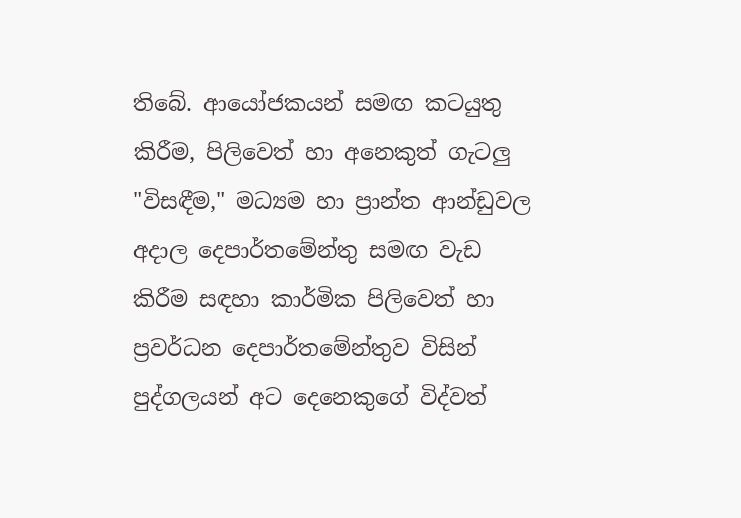තිබේ. ආයෝජකයන් සමඟ කටයුතු කිරීම, පිලිවෙත් හා අනෙකුත් ගැටලු "විසඳීම," මධ්‍යම හා ප්‍රාන්ත ආන්ඩුවල අදාල දෙපාර්තමේන්තු සමඟ වැඩ කිරීම සඳහා කාර්මික පිලිවෙත් හා ප්‍රවර්ධන දෙපාර්තමේන්තුව විසින් පුද්ගලයන් අ‍ට දෙනෙකු‍ගේ විද්වත්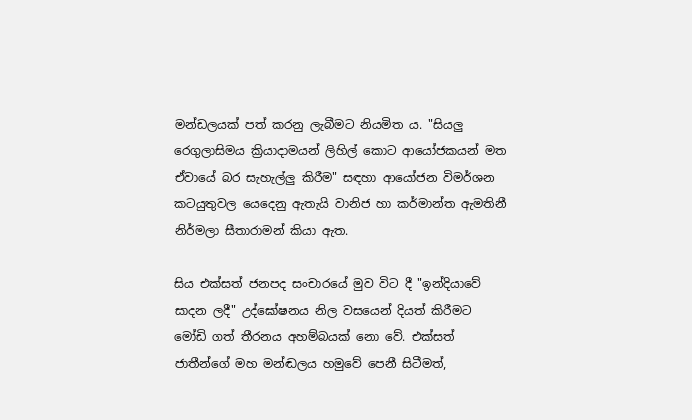මන්ඩලයක් පත් කරනු ලැබීමට නියමිත ය. "සියලු රෙගුලාසිමය ක්‍රියාදාමයන් ලිහිල් කොට ආ‍යෝජකයන් මත ඒවායේ බර සැහැල්ලු කිරීම" සඳහා ආයෝජන විමර්ශන කටයුතුවල යෙදෙනු ඇතැයි වානිජ හා කර්මාන්ත ඇමතිනී නිර්මලා සීතාරාමන් කියා ඇත.

සිය එක්සත් ජනපද සංචාරයේ මුව විට දී "ඉන්දියාවේ සාදන ලදී" උද්ඝෝෂනය නිල වසයෙන් දියත් කිරීමට මෝඩි ගත් තීරනය අහම්බයක් නො වේ. එක්සත් ජාතීන්ගේ මහ මන්ඬලය හමුවේ පෙනී සිටීමත්,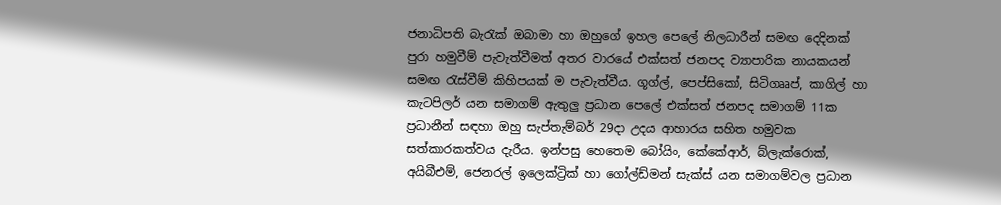ජනාධිපති බැරැක් ඔබාමා හා ඔහුගේ ඉහල පෙලේ නිලධාරීන් සමඟ දෙදිනක් පුරා හමුවීම් පැවැත්වීමත් අතර වාරයේ එක්සත් ජනපද ව්‍යාපාරික නායකයන් සමඟ රැස්වීම් කිහිපයක් ම පැවැත්වීය. ගූග්ල්, පෙ‍ප්සිකෝ, සිටිගෲප්, කාගිල් හා කැටපිලර් යන සමාගම් ඇතුලු ප්‍රධාන පෙලේ එක්සත් ජනපද සමාගම් 11ක ප්‍රධානීන් සඳහා ඔහු සැප්තැම්බර් 29දා උදය ආහාරය සහිත හමුවක සත්කාරකත්වය දැරීය. ඉන්පසු හෙතෙම බෝයිං, කේකේආර්, බ්ලැක්රොක්, අයිබීඑම්, ජෙනරල් ඉලෙක්ට්‍රික් හා ගෝල්ඩ්මන් සැක්ස් යන සමාගම්වල ප්‍රධාන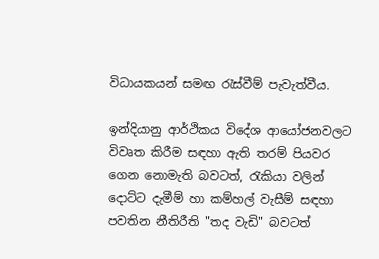විධායකයන් සමඟ රැස්වීම් පැවැත්වීය.

ඉන්දියානු ආර්ථිකය විදේශ ආයෝජනවලට විවෘත කිරීම සඳහා ඇති තරම් පියවර ගෙන නොමැති බවටත්, රැකියා වලින් දොට්ට දැමීම් හා කම්හල් වැසීම් සඳහා පවතින නීතිරීති "තද වැඩි" බවටත්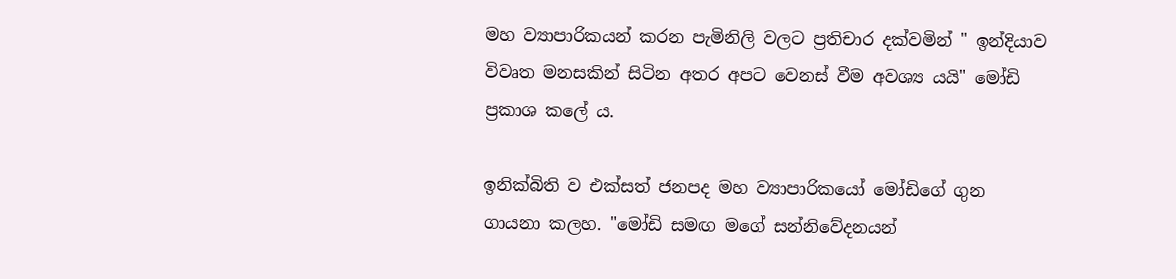මහ ව්‍යාපාරිකයන් කරන පැමිනිලි වලට ප්‍රතිචාර දක්වමින් " ඉන්දියාව විවෘත මනසකින් සිටින අතර අපට වෙනස් වීම අවශ්‍ය යයි" මෝඩි ප්‍රකාශ කලේ ය.

ඉනික්බිති ව එක්සත් ජනපද මහ ව්‍යාපාරිකයෝ මෝඩි‍ගේ ගුන ගායනා කලහ. "මෝඩි සමඟ මගේ සන්නිවේදනයන්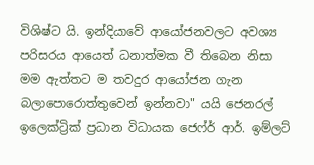විශිෂ්ට යි. ඉන්දියාවේ ආයෝජනවලට අවශ්‍ය පරිසරය ආයෙත් ධනාත්මක වී‍ තිබෙන නිසා මම ඇත්තට ම තවදුර ආයෝජන ගැන බලාපොරොත්තුවෙන් ඉන්නවා" යයි ජෙනරල් ඉලෙක්ට්‍රික් ප්‍රධාන විධායක ජෙෆ්ර් ආර්. ඉම්ලට්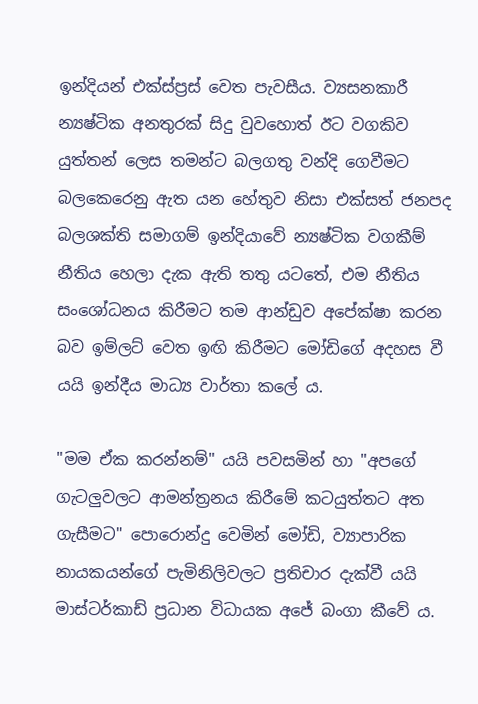ඉන්දියන් එක්ස්ප්‍රස් වෙත පැවසීය. ව්‍යසනකාරී න්‍යෂ්ටික අනතුරක් සිදු වුවහොත් ඊට වගකිව යුත්තන් ලෙස තමන්ට බලගතු වන්දි ගෙවීමට බලකෙරෙනු ඇත යන හේතුව නිසා එක්සත් ජනපද බලශක්ති සමාගම් ඉන්දියාවේ න්‍යෂ්ටික වගකීම් නීතිය හෙලා දැක ඇති තතු යටතේ, එම නීතිය සංශෝධනය කිරීමට තම ආන්ඩුව අපේක්ෂා කරන බව ඉම්ලට් වෙත ඉඟි කිරීමට මෝඩිගේ අදහස වී යයි ඉන්දීය මාධ්‍ය වාර්තා කලේ ය.

"මම ඒක කරන්නම්" යයි පවසමින් හා "අපගේ ගැටලුවලට ආමන්ත්‍රනය කිරීමේ කටයුත්තට අත ගැසීමට" පොරොන්දු වෙමින් මෝඩි, ව්‍යාපාරික නායකයන්ගේ පැමිනිලිවලට ප්‍රතිචාර දැක්වී යයි මාස්ටර්කාඩ් ප්‍රධාන විධායක අජේ බංගා කීවේ ය.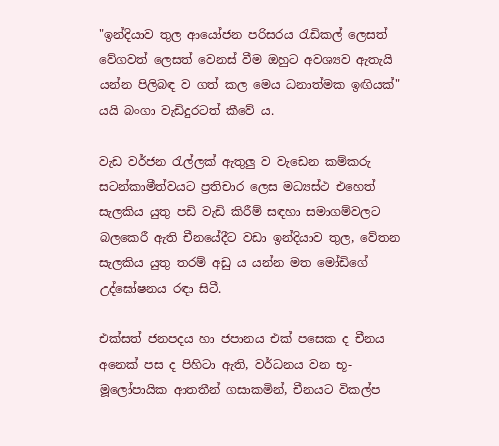"ඉන්දියාව තුල ආයෝජන පරිසරය රැඩිකල් ලෙසත් වේගවත් ලෙසත් වෙනස් වීම ඔහුට අවශ්‍යව ඇතැයි යන්න පිලිබඳ ව ගත් කල මෙය ධනාත්මක ඉඟියක්" යයි බංගා වැඩිදුරටත් කීවේ ය.

වැඩ වර්ජන රැල්ලක් ඇතුලු ව වැඩෙන කම්කරු සටන්කාමීත්වයට ප්‍රතිචාර ලෙස මධ්‍යස්ථ එහෙත් සැලකිය යුතු පඩි වැඩි කිරීම් සඳහා සමාගම්වලට බලකෙරී ඇති චීනයේදීට වඩා ඉන්දියාව තුල, වේතන සැලකිය යුතු තරම් අඩු ය යන්න මත මෝඩිගේ උද්ඝෝෂනය රඳා සිටී.

එක්සත් ජනපදය හා ජපානය එක් පසෙක ද චීනය අනෙක් පස ද පිහිටා ඇති, වර්ධනය වන භූ-මූලෝපායික ආතතීන් ගසාකමින්, චීනයට විකල්ප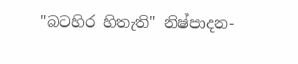"බටහිර හිතැති" නිෂ්පාදන-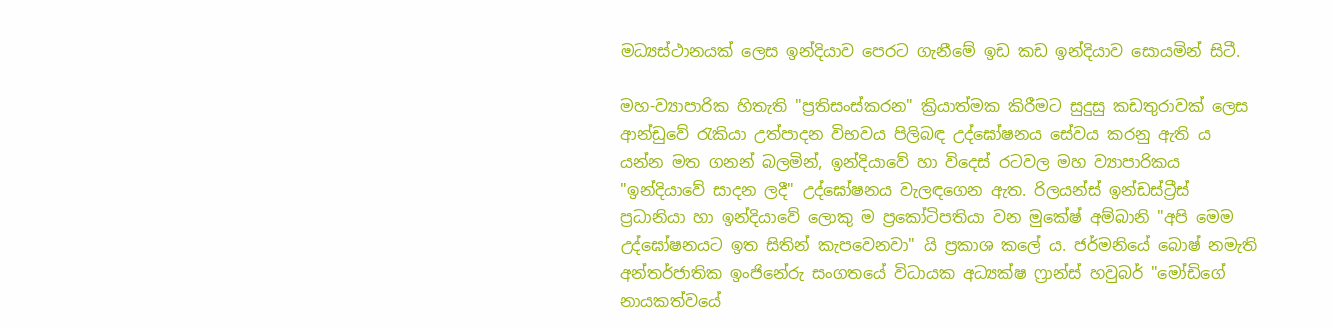මධ්‍යස්ථානයක් ලෙස ඉන්දියාව පෙරට ගැනීමේ ඉඩ කඩ ඉන්දියාව සොයමින් සිටී.

මහ-ව්‍යාපාරික හිතැති "ප්‍රතිසංස්කරන" ක්‍රියාත්මක කිරීමට සුදුසු කඩතුරාවක් ලෙස ආන්ඩුවේ රැකියා උත්පාදන විභවය පිලිබඳ උ‍ද්ඝෝෂනය සේවය කරනු ඇති ය යන්න මත ගනන් බලමින්, ඉන්දියාවේ හා විදෙස් රටවල මහ ව්‍යාපාරිකය "ඉන්දියාවේ සාදන ලදී" උද්‍ඝෝෂනය වැලඳගෙන ඇත. රිලයන්ස් ඉන්ඩස්ට්‍රීස් ප්‍රධානියා හා ඉන්දියාවේ ලොකු ම ප්‍රකෝටිපතියා වන මුකේෂ් අම්බානි "අපි මෙම උද්ඝෝෂනයට ඉත සිතින් කැපවෙනවා" යි ප්‍රකාශ කලේ ය. ජර්මනියේ බොෂ් නමැති අන්තර්ජාතික ඉංජිනේරු සංගතයේ විධායක අධ්‍යක්ෂ ෆ්‍රාන්ස් හවුබර් "මෝඩිගේ නායකත්වයේ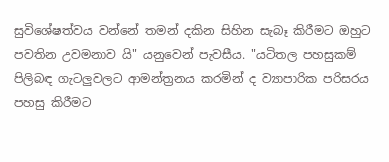සුවිශේෂත්වය වන්නේ තමන් දකින සිහින සැබෑ කිරීමට ඔහුට පවතින උවමනාව යි" යනුවෙන් පැවසීය. "යටිතල පහසුකම් පිලිබඳ ගැටලුවලට ආමන්ත්‍රනය කරමින් ද ව්‍යාපාරික පරිසරය පහසු කිරීමට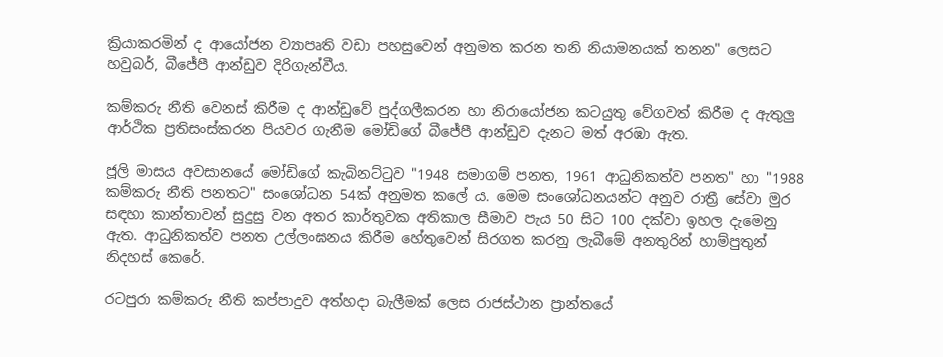ක්‍රියාකරමින් ද ආයෝජන ව්‍යාපෘති වඩා පහසුවෙන් අනුමත කරන තනි නියාමනයක් තනන" ලෙසට හවුබර්, බීජේපී ආන්ඩුව දිරිගැන්වීය.

කම්කරු නීති වෙනස් කිරීම ද ආන්ඩුවේ පුද්ගලීකරන හා නිරායෝජන කටයුතු වේගවත් කිරීම ද ඇතුලු ආර්ථික ප්‍රතිසංස්කරන පියවර ගැනීම මෝඩිගේ බීජේපී ආන්ඩුව දැනට මත් අරඹා ඇත.

ජූලි මාසය අවසානයේ මෝඩිගේ කැබිනට්ටුව "1948 සමාගම් පනත, 1961 ආධුනිකත්ව පනත" හා "1988 කම්කරු නීති පනතට" සංශෝධන 54ක් අනුමත කලේ ය. මෙම සංශෝධනයන්ට අනුව රාත්‍රී සේවා මුර සඳහා කාන්තාවන් සුදුසු වන අතර කාර්තුවක අතිකාල සීමාව පැය 50 සිට 100 දක්වා ඉහල දැමෙනු ඇත. ආධුනිකත්ව පනත උල්ලංඝනය කිරීම හේතුවෙන් සිරගත කරනු ලැබීමේ අනතුරින් හාම්පුතුන් නිදහස් කෙරේ.

රටපුරා කම්කරු නීති කප්පාදුව අත්හදා බැලීමක් ලෙස රාජස්ථාන ප්‍රාන්තයේ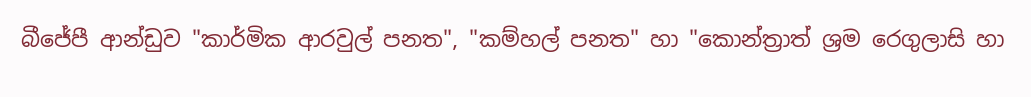බීජේපී ආන්ඩුව "කාර්මික ආරවුල් පනත", "කම්හල් පනත" හා "කොන්ත්‍රාත් ශ්‍රම රෙගුලාසි හා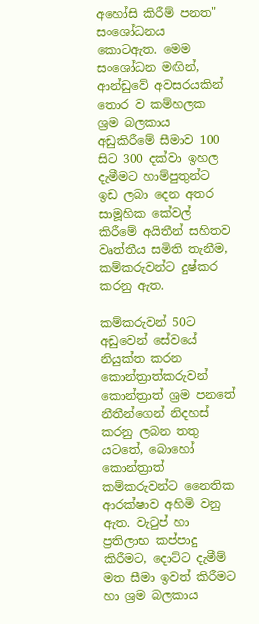අහෝසි කිරීම් පනත" සංශෝධනය කොට‍ඇත. මෙම සංශෝධන මඟින්, ආන්ඩුවේ අවසරයකින් තොර ව කම්හලක ශ්‍රම බලකාය අඩුකිරීමේ සීමාව 100 සිට 300 දක්වා ඉහල දැමීමට හාම්පුතුන්ට ඉඩ ලබා දෙන අතර සාමූහික කේවල් කිරීමේ අයිතීන් සහිතව වෘත්තීය සමිති තැනී‍ම, කම්කරුවන්‍ට දුෂ්කර කරනු ඇත.

කම්කරුවන් 50ට අඩුවෙන් සේවයේ නියුක්ත කරන කොන්ත්‍රාත්කරුවන් කොන්ත්‍රාත් ශ්‍රම පනතේ නීතීන්ගෙන් නිදහස් කරනු ලබන තතු යටතේ, බොහෝ කොන්ත්‍රාත් කම්කරුවන්ට නෛතික ආරක්ෂාව අහිමි වනු ඇත. වැටුප් හා ප්‍රතිලාභ කප්පාදු කිරීමට, දොට්ට‍ දැමීම් මත සීමා ඉවත් කිරීමට හා ශ්‍රම බලකාය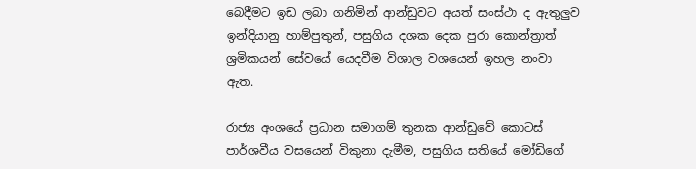බෙදීමට ඉඩ ලබා ගනිමින් ආන්ඩු‍වට අයත් සංස්ථා ද ඇතුලුව ඉන්දියානු හාම්පුතුන්, පසුගිය දශක දෙක පුරා කොන්ත්‍රාත් ශ්‍රමිකයන් සේවයේ යෙදවීම විශාල වශයෙන් ඉහල නංවා ඇත.

රාජ්‍ය අංශයේ ප්‍රධාන සමාගම් තුනක ආන්ඩුවේ කොටස් පාර්ශවීය වසයෙන් විකුනා දැමීම, පසුගිය සතියේ මෝඩිගේ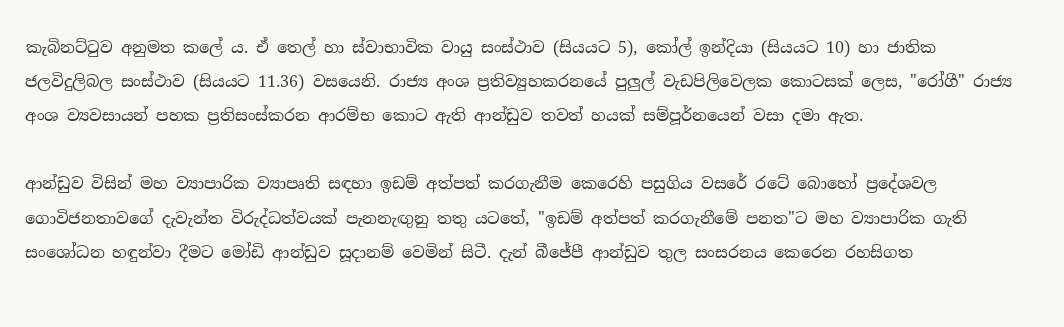කැබිනට්ටුව අනුමත කලේ ය. ඒ තෙල් හා ස්වාභාවික වායු සංස්ථාව (සියයට 5), කෝල් ඉන්දියා (සියයට 10) හා ජාතික ජලවිදුලිබල සංස්ථාව (සියයට 11.36) වසයෙනි. රාජ්‍ය අංශ ප්‍රතිව්‍යුහකරනයේ පුලුල් වැඩපිලිවෙලක කොටසක් ලෙස, "රෝගී" රාජ්‍ය අංශ ව්‍යවසායන් පහක ප්‍රතිසංස්කරන ආරම්භ කොට ඇති ආන්ඩුව තවත් හයක් සම්පූර්නයෙන් වසා දමා ඇත.

ආන්ඩුව විසින් මහ ව්‍යාපාරික ව්‍යාපෘති සඳහා ඉඩම් අත්පත් කරගැනීම කෙරෙහි පසුගිය වසරේ රටේ බොහෝ ප්‍රදේශවල ගොවිජනතාවගේ දැවැන්ත විරුද්ධත්වයක් පැනනැඟුනු තතු යටතේ, "ඉඩම් අත්පත් කරගැනීමේ පනත"ට මහ ව්‍යාපාරික ගැති සංශෝධන හඳුන්වා දීමට මෝඩි ආන්ඩුව සූදානම් වෙමින් සිටී. දැන් බීජේපී ආන්ඩුව තුල සංසරනය කෙරෙන රහසිගත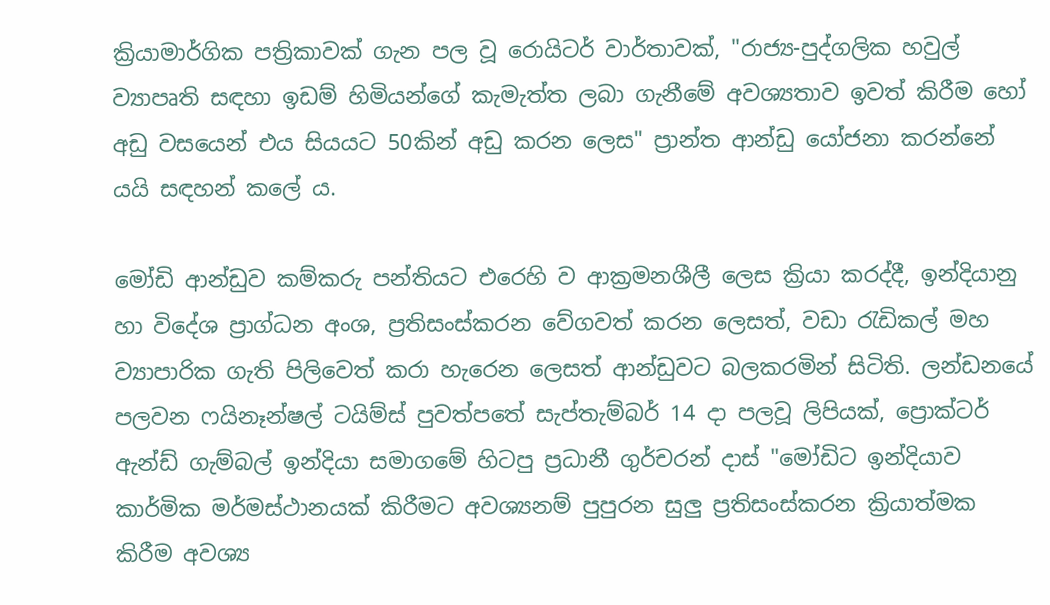ක්‍රියාමාර්ගික පත්‍රිකාවක් ගැන පල වූ රොයිටර් වාර්තාවක්, "රාජ්‍ය-පුද්ගලික හවුල් ව්‍යාපෘති සඳහා ඉඩම් හිමියන්ගේ කැමැත්ත ලබා ගැනීමේ අවශ්‍යතාව ඉවත් කිරීම හෝ අඩු වසයෙන් එය සියයට 50කින් අඩු කරන ලෙස" ප්‍රාන්ත ආන්‍ඩු යෝජනා කරන්නේ යයි සඳහන් කලේ ය.

මෝඩි ආන්ඩුව කම්කරු පන්තියට එරෙහි ව ආක්‍රමනශීලී ලෙස ක්‍රියා කරද්දී, ඉන්දියානු හා විදේශ ප්‍රාග්ධන අංශ, ප්‍රතිසංස්කරන වේගවත් කරන ලෙසත්, වඩා රැඩිකල් මහ ව්‍යාපාරික ගැති පිලිවෙත් කරා හැරෙන ලෙසත් ආන්ඩුවට බලකරමින් සිටිති. ලන්ඩනයේ පලවන ෆයිනෑන්ෂල් ටයිම්ස් පුවත්පතේ සැප්තැම්බර් 14 දා පලවූ ලිපියක්, ප්‍රොක්ටර් ඇන්ඩ් ගැම්බල් ඉන්දියා සමාගමේ හිටපු ප්‍රධානී ගුර්චරන් දාස් "මෝඩිට ඉන්දියාව කාර්මික මර්මස්ථානයක් කිරීමට අවශ්‍යනම් පුපුරන සුලු ප්‍රතිසංස්කරන ක්‍රියාත්මක කිරීම අවශ්‍ය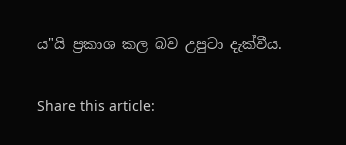ය"යි ප්‍රකාශ කල බව උපුටා දැක්වීය.

Share this article: